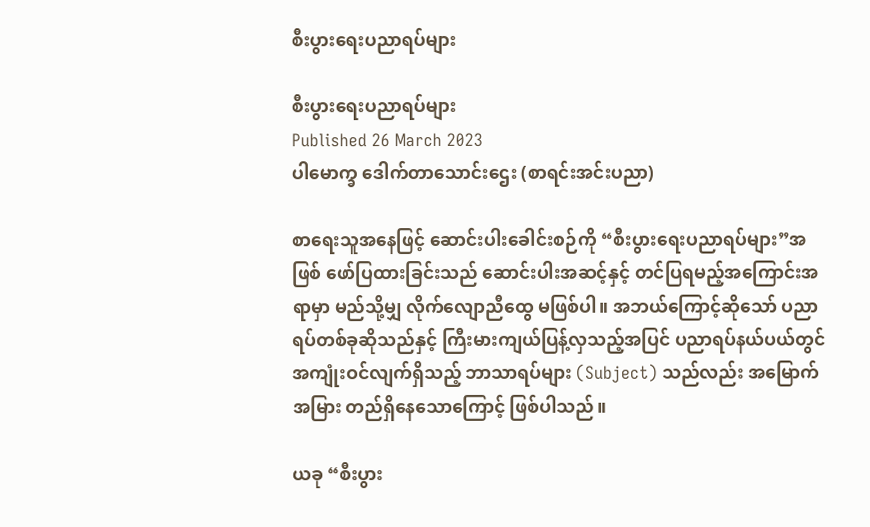စီးပွားရေးပညာရပ်များ

စီးပွားရေးပညာရပ်များ
Published 26 March 2023
ပါမောက္ခ ဒေါက်တာသောင်းဌေး (စာရင်းအင်းပညာ)

စာရေးသူအနေဖြင့် ဆောင်းပါးခေါင်းစဉ်ကို “စီးပွားရေးပညာရပ်များ”အဖြစ် ဖော်ပြထားခြင်းသည် ဆောင်းပါးအဆင့်နှင့် တင်ပြရမည့်အကြောင်းအရာမှာ မည်သို့မျှ လိုက်လျောညီထွေ မဖြစ်ပါ။ အဘယ်ကြောင့်ဆိုသော် ပညာရပ်တစ်ခုဆိုသည်နှင့် ကြီးမားကျယ်ပြန့်လှသည့်အပြင် ပညာရပ်နယ်ပယ်တွင် အကျုံးဝင်လျက်ရှိသည့် ဘာသာရပ်များ (Subject) သည်လည်း အမြောက်အမြား တည်ရှိနေသောကြောင့် ဖြစ်ပါသည်။

ယခု “စီးပွား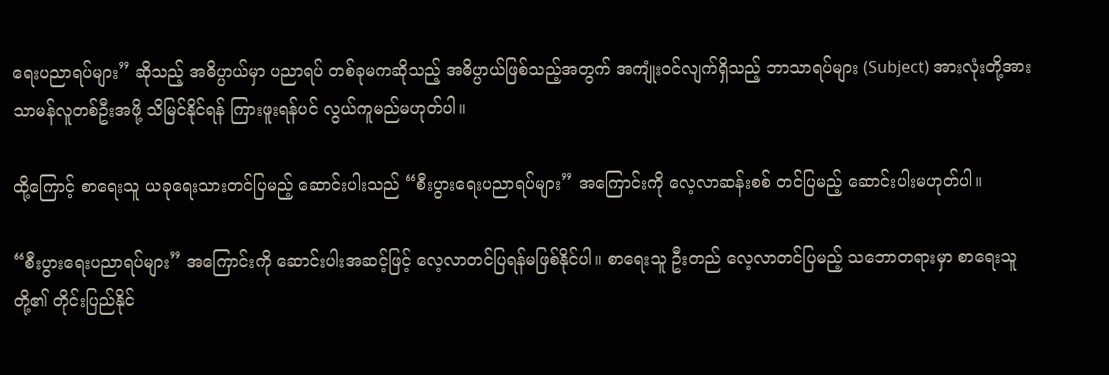ရေးပညာရပ်များ” ဆိုသည့် အဓိပ္ပာယ်မှာ ပညာရပ် တစ်ခုမကဆိုသည့် အဓိပ္ပာယ်ဖြစ်သည့်အတွက် အကျုံးဝင်လျက်ရှိသည့် ဘာသာရပ်များ (Subject) အားလုံးတို့အား သာမန်လူတစ်ဦးအဖို့ သိမြင်နိုင်ရန် ကြားဖူးရန်ပင် လွယ်ကူမည်မဟုတ်ပါ။

ထို့ကြောင့် စာရေးသူ ယခုရေးသားတင်ပြမည့် ဆောင်းပါးသည် “စီးပွားရေးပညာရပ်များ” အကြောင်းကို လေ့လာဆန်းစစ် တင်ပြမည့် ဆောင်းပါးမဟုတ်ပါ။

“စီးပွားရေးပညာရပ်များ” အကြောင်းကို ဆောင်းပါးအဆင့်ဖြင့် လေ့လာတင်ပြရန်မဖြစ်နိုင်ပါ။ စာရေးသူ ဦးတည် လေ့လာတင်ပြမည့် သဘောတရားမှာ စာရေးသူတို့၏ တိုင်းပြည်နိုင်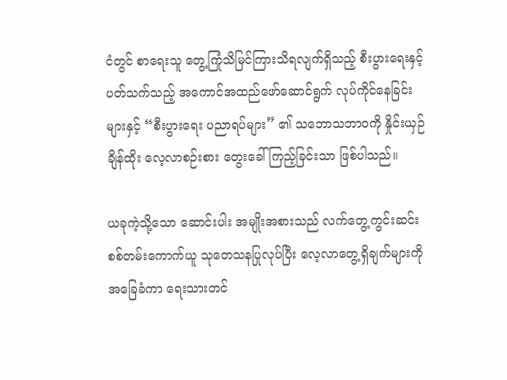ငံတွင် စာရေးသူ တွေ့ကြုံသိမြင်ကြားသိရလျက်ရှိသည့် စီးပွားရေးနှင့်ပတ်သက်သည့် အကောင်အထည်ဖော်ဆောင်ရွက် လုပ်ကိုင်နေခြင်းများနှင့် “စီးပွားရေး ပညာရပ်များ” ၏ သဘောသဘာဝကို နှိုင်းယှဉ်ချိန်ထိုး လေ့လာစဉ်းစား တွေးခေါ်ကြည့်ခြင်းသာ ဖြစ်ပါသည်။

ယခုကဲ့သို့သော ဆောင်းပါး အမျိုးအစားသည် လက်တွေ့ကွင်းဆင်း စစ်တမ်းကောက်ယူ သုတေသနပြုလုပ်ပြီး လေ့လာတွေ့ရှိချက်များကို အခြေခံကာ ရေးသားတင်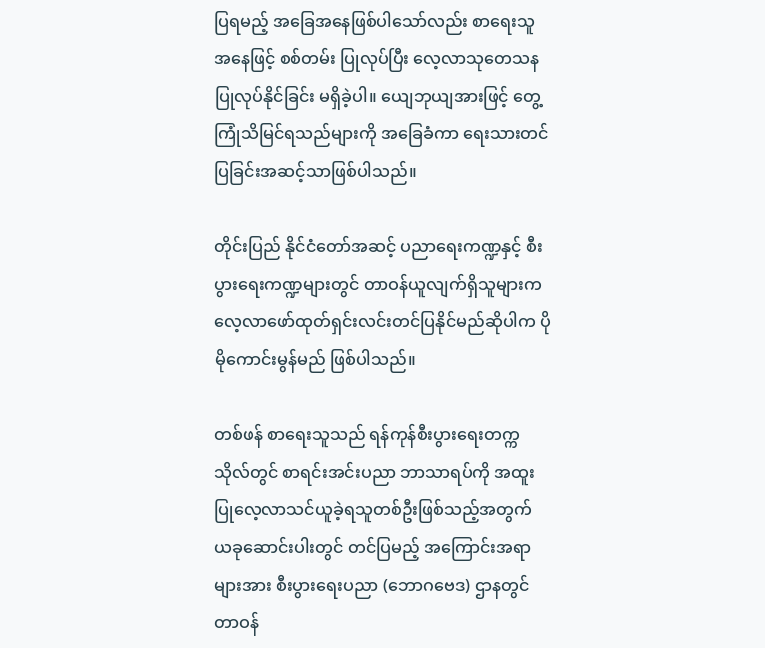ပြရမည့် အခြေအနေဖြစ်ပါသော်လည်း စာရေးသူအနေဖြင့် စစ်တမ်း ပြုလုပ်ပြီး လေ့လာသုတေသန ပြုလုပ်နိုင်ခြင်း မရှိခဲ့ပါ။ ယျေဘုယျအားဖြင့် တွေ့ကြုံသိမြင်ရသည်များကို အခြေခံကာ ရေးသားတင်ပြခြင်းအဆင့်သာဖြစ်ပါသည်။

တိုင်းပြည် နိုင်ငံတော်အဆင့် ပညာရေးကဏ္ဍနှင့် စီးပွားရေးကဏ္ဍများတွင် တာဝန်ယူလျက်ရှိသူများက လေ့လာဖော်ထုတ်ရှင်းလင်းတင်ပြနိုင်မည်ဆိုပါက ပိုမိုကောင်းမွန်မည် ဖြစ်ပါသည်။

တစ်ဖန် စာရေးသူသည် ရန်ကုန်စီးပွားရေးတက္ကသိုလ်တွင် စာရင်းအင်းပညာ ဘာသာရပ်ကို အထူးပြုလေ့လာသင်ယူခဲ့ရသူတစ်ဦးဖြစ်သည့်အတွက် ယခုဆောင်းပါးတွင် တင်ပြမည့် အကြောင်းအရာများအား စီးပွားရေးပညာ (ဘောဂဗေဒ) ဌာနတွင် တာဝန်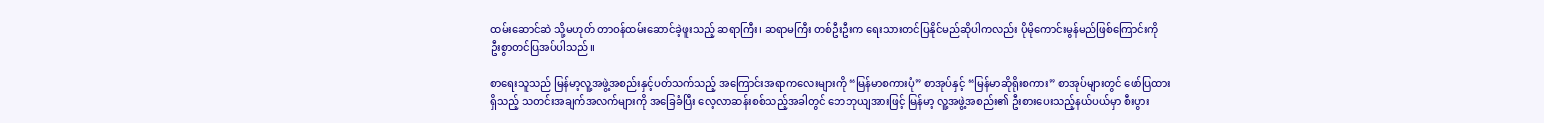ထမ်းဆောင်ဆဲ သို့မဟုတ် တာဝန်ထမ်းဆောင်ခဲ့ဖူးသည့် ဆရာကြီး၊ ဆရာမကြီး တစ်ဦးဦးက ရေးသားတင်ပြနိုင်မည်ဆိုပါကလည်း ပိုမိုကောင်းမွန်မည်ဖြစ်ကြောင်းကို ဦးစွာတင်ပြအပ်ပါသည်။

စာရေးသူသည် မြန်မာ့လူ့အဖွဲ့အစည်းနှင့်ပတ်သက်သည့် အကြောင်းအရာကလေးများကို “မြန်မာစကားပုံ” စာအုပ်နှင့် “မြန်မာဆိုရိုးစကား” စာအုပ်များတွင် ဖော်ပြထားရှိသည့် သတင်းအချက်အလက်များကို အခြေခံပြီး လေ့လာဆန်းစစ်သည့်အခါတွင် ဘေဘုယျအားဖြင့် မြန်မာ့ လူ့အဖွဲ့အစည်း၏ ဦးစားပေးသည့်နယ်ပယ်မှာ စီးပွား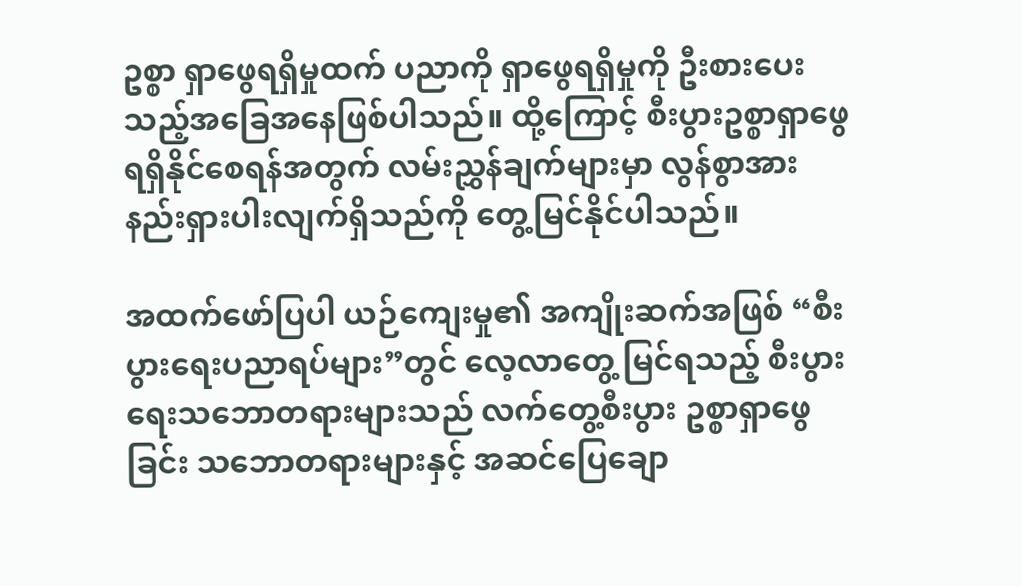ဥစ္စာ ရှာဖွေရရှိမှုထက် ပညာကို ရှာဖွေရရှိမှုကို ဦးစားပေးသည့်အခြေအနေဖြစ်ပါသည်။ ထို့ကြောင့် စီးပွားဥစ္စာရှာဖွေ ရရှိနိုင်စေရန်အတွက် လမ်းညွှန်ချက်များမှာ လွန်စွာအားနည်းရှားပါးလျက်ရှိသည်ကို တွေ့မြင်နိုင်ပါသည်။

အထက်ဖော်ပြပါ ယဉ်ကျေးမှု၏ အကျိုးဆက်အဖြစ် “စီးပွားရေးပညာရပ်များ”တွင် လေ့လာတွေ့ မြင်ရသည့် စီးပွားရေးသဘောတရားများသည် လက်တွေ့စီးပွား ဥစ္စာရှာဖွေခြင်း သဘောတရားများနှင့် အဆင်ပြေချော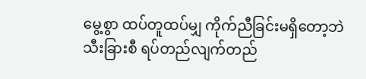မွေ့စွာ ထပ်တူထပ်မျှ ကိုက်ညီခြင်းမရှိတော့ဘဲ သီးခြားစီ ရပ်တည်လျက်တည်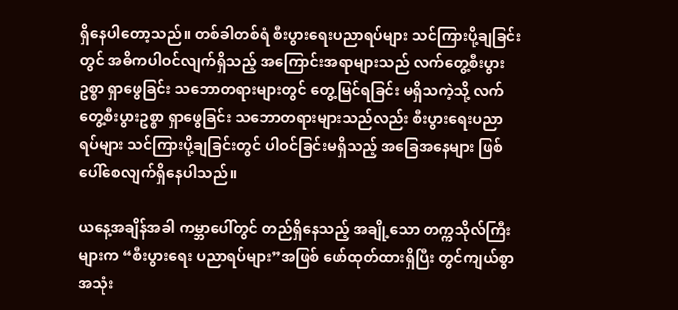ရှိနေပါတော့သည်။ တစ်ခါတစ်ရံ စီးပွားရေးပညာရပ်များ သင်ကြားပို့ချခြင်းတွင် အဓိကပါဝင်လျက်ရှိသည့် အကြောင်းအရာများသည် လက်တွေ့စီးပွားဥစ္စာ ရှာဖွေခြင်း သဘောတရားများတွင် တွေ့မြင်ရခြင်း မရှိသကဲ့သို့ လက်တွေ့စီးပွားဥစ္စာ ရှာဖွေခြင်း သဘောတရားများသည်လည်း စီးပွားရေးပညာရပ်များ သင်ကြားပို့ချခြင်းတွင် ပါဝင်ခြင်းမရှိသည့် အခြေအနေများ ဖြစ်ပေါ်စေလျက်ရှိနေပါသည်။

ယနေ့အချိန်အခါ ကမ္ဘာပေါ်တွင် တည်ရှိနေသည့် အချို့သော တက္ကသိုလ်ကြီးများက “စီးပွားရေး ပညာရပ်များ”အဖြစ် ဖော်ထုတ်ထားရှိပြီး တွင်ကျယ်စွာ အသုံး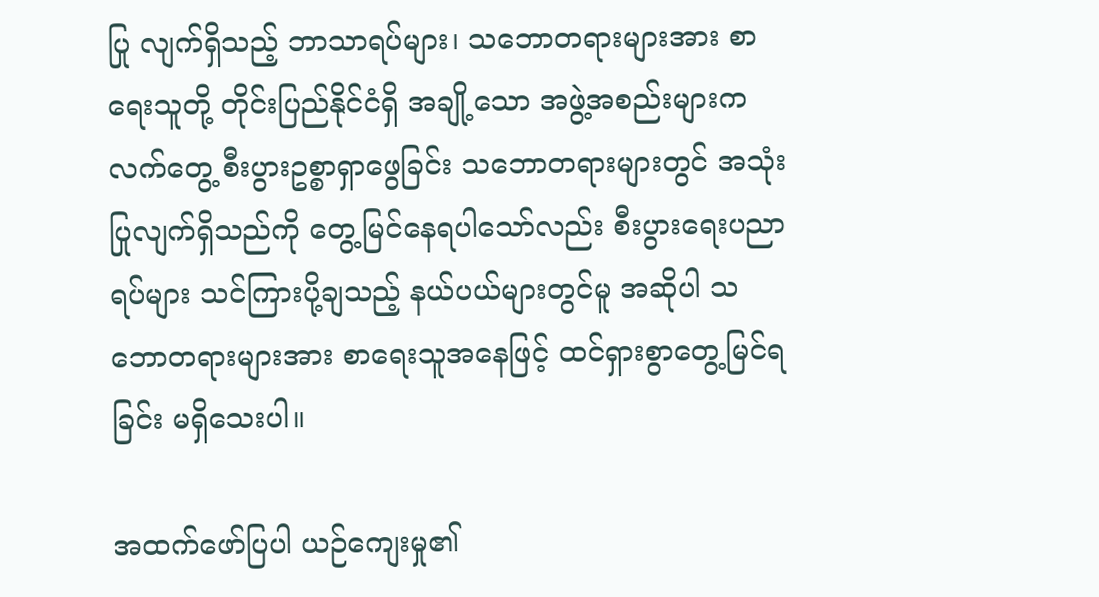ပြု လျက်ရှိသည့် ဘာသာရပ်များ၊ သဘောတရားများအား စာရေးသူတို့ တိုင်းပြည်နိုင်ငံရှိ အချို့သော အဖွဲ့အစည်းများက လက်တွေ့ စီးပွားဥစ္စာရှာဖွေခြင်း သဘောတရားများတွင် အသုံးပြုလျက်ရှိသည်ကို တွေ့မြင်နေရပါသော်လည်း စီးပွားရေးပညာရပ်များ သင်ကြားပို့ချသည့် နယ်ပယ်များတွင်မူ အဆိုပါ သဘောတရားများအား စာရေးသူအနေဖြင့် ထင်ရှားစွာတွေ့မြင်ရခြင်း မရှိသေးပါ။

အထက်ဖော်ပြပါ ယဉ်ကျေးမှု၏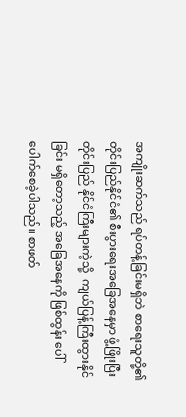အကျိုးဆက်သည် ရပ်တန့်ခြင်းမရှိဘဲ စာရေးသူတို့၏ တိုင်းပြည်နိုင်ငံ၏ စီးပွားရေးအခြေအနေမှာ ဖွံ့ဖြိုးပြီး တိုင်းပြည် နိုင်ငံကြီးများကဲ့သို့  ကျယ်ပြန့်ကြီးထွားနိုင်ခြင်း မရှိတော့သည့် အခြေအနေကို ဖြစ်ထွန်း ပေါ်ပေါက်စေခဲ့ပါသည်။ စာဖတ်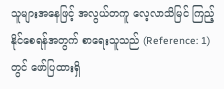သူများအနေဖြင့် အလွယ်တကူ လေ့လာသိမြင် ကြည့်နိုင်စေရန်အတွက် စာရေးသူသည် (Reference: 1) တွင် ဖော်ပြထားရှိ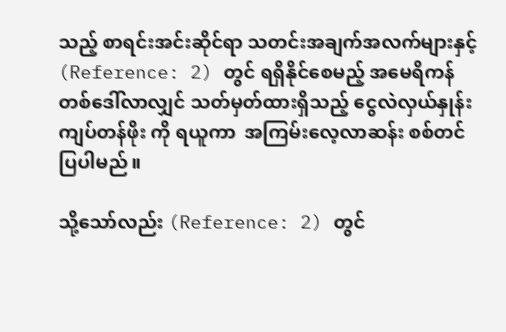သည့် စာရင်းအင်းဆိုင်ရာ သတင်းအချက်အလက်များနှင့် (Reference: 2) တွင် ရရှိနိုင်စေမည့် အမေရိကန် တစ်ဒေါ်လာလျှင် သတ်မှတ်ထားရှိသည့် ငွေလဲလှယ်နှုန်း ကျပ်တန်ဖိုး ကို ရယူကာ  အကြမ်းလေ့လာဆန်း စစ်တင်ပြပါမည်။

သို့သော်လည်း (Reference: 2) တွင်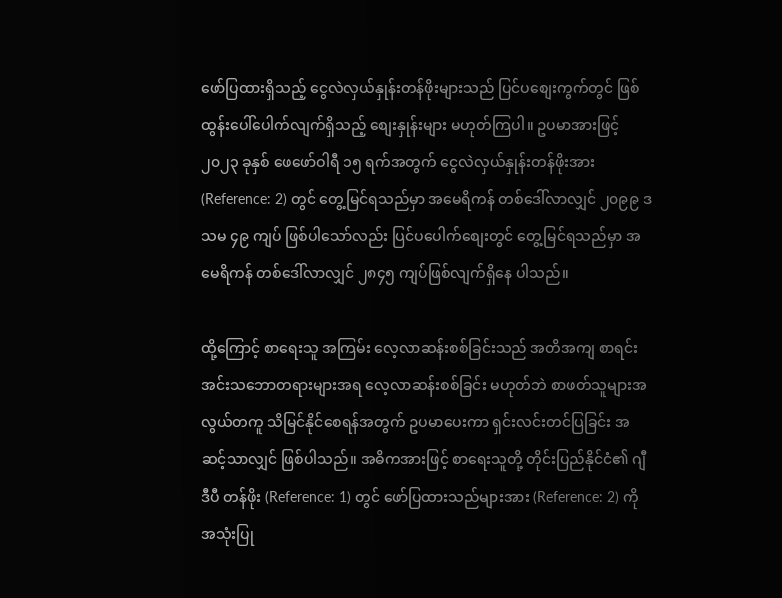ဖော်ပြထားရှိသည့် ငွေလဲလှယ်နှုန်းတန်ဖိုးများသည် ပြင်ပစျေးကွက်တွင် ဖြစ်ထွန်းပေါ်ပေါက်လျက်ရှိသည့် စျေးနှုန်းများ မဟုတ်ကြပါ။ ဥပမာအားဖြင့် ၂၀၂၃ ခုနှစ် ဖေဖော်ဝါရီ ၁၅ ရက်အတွက် ငွေလဲလှယ်နှုန်းတန်ဖိုးအား (Reference: 2) တွင် တွေ့မြင်ရသည်မှာ အမေရိကန် တစ်ဒေါ်လာလျှင် ၂၀၉၉ ဒသမ ၄၉ ကျပ် ဖြစ်ပါသော်လည်း ပြင်ပပေါက်စျေးတွင် တွေ့မြင်ရသည်မှာ အမေရိကန် တစ်ဒေါ်လာလျှင် ၂၈၄၅ ကျပ်ဖြစ်လျက်ရှိနေ ပါသည်။

ထို့ကြောင့် စာရေးသူ အကြမ်း လေ့လာဆန်းစစ်ခြင်းသည် အတိအကျ စာရင်းအင်းသဘောတရားများအရ လေ့လာဆန်းစစ်ခြင်း မဟုတ်ဘဲ စာဖတ်သူများအလွယ်တကူ သိမြင်နိုင်စေရန်အတွက် ဥပမာပေးကာ ရှင်းလင်းတင်ပြခြင်း အဆင့်သာလျှင် ဖြစ်ပါသည်။ အဓိကအားဖြင့် စာရေးသူတို့ တိုင်းပြည်နိုင်ငံ၏ ဂျီဒီပီ တန်ဖိုး (Reference: 1) တွင် ဖော်ပြထားသည်များအား (Reference: 2) ကို အသုံးပြု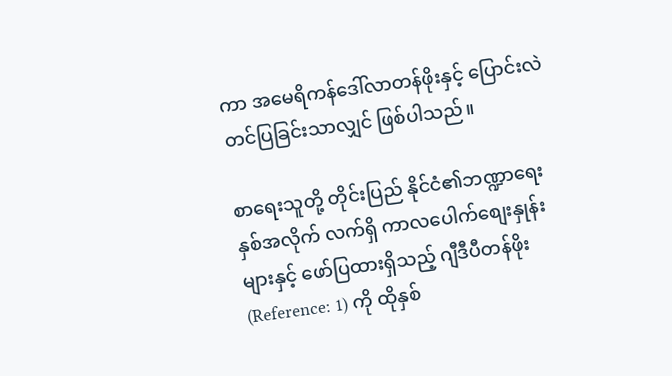ကာ အမေရိကန်ဒေါ်လာတန်ဖိုးနှင့် ပြောင်းလဲတင်ပြခြင်းသာလျှင် ဖြစ်ပါသည်။

စာရေးသူတို့ တိုင်းပြည် နိုင်ငံ၏ဘဏ္ဍာရေးနှစ်အလိုက် လက်ရှိ ကာလပေါက်စျေးနှုန်းများနှင့် ဖော်ပြထားရှိသည့် ဂျီဒီပီတန်ဖိုး (Reference: 1) ကို ထိုနှစ်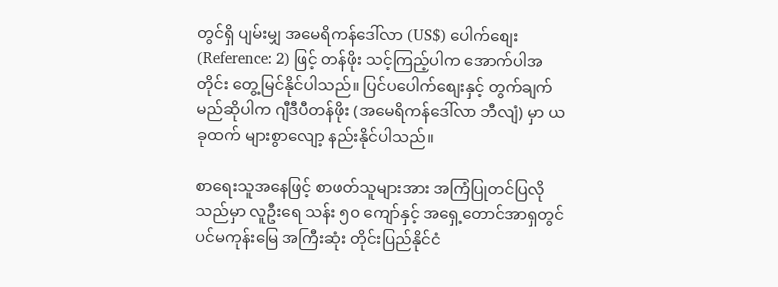တွင်ရှိ ပျမ်းမျှ အမေရိကန်ဒေါ်လာ (US$) ပေါက်စျေး (Reference: 2) ဖြင့် တန်ဖိုး သင့်ကြည့်ပါက အောက်ပါအတိုင်း တွေ့မြင်နိုင်ပါသည်။ ပြင်ပပေါက်စျေးနှင့် တွက်ချက်မည်ဆိုပါက ဂျီဒီပီတန်ဖိုး (အမေရိကန်ဒေါ်လာ ဘီလျံ) မှာ ယခုထက် များစွာလျော့ နည်းနိုင်ပါသည်။

စာရေးသူအနေဖြင့် စာဖတ်သူများအား အကြံပြုတင်ပြလိုသည်မှာ လူဦးရေ သန်း ၅၀ ကျော်နှင့် အရှေ့တောင်အာရှတွင် ပင်မကုန်းမြေ အကြီးဆုံး တိုင်းပြည်နိုင်ငံ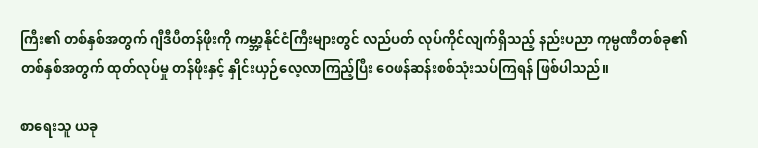ကြီး၏ တစ်နှစ်အတွက် ဂျီဒီပီတန်ဖိုးကို ကမ္ဘာ့နိုင်ငံကြီးများတွင် လည်ပတ် လုပ်ကိုင်လျက်ရှိသည့် နည်းပညာ ကုမ္ပဏီတစ်ခု၏ တစ်နှစ်အတွက် ထုတ်လုပ်မှု တန်ဖိုးနှင့် နှိုင်းယှဉ်လေ့လာကြည့်ပြီး ဝေဖန်ဆန်းစစ်သုံးသပ်ကြရန် ဖြစ်ပါသည်။

စာရေးသူ ယခု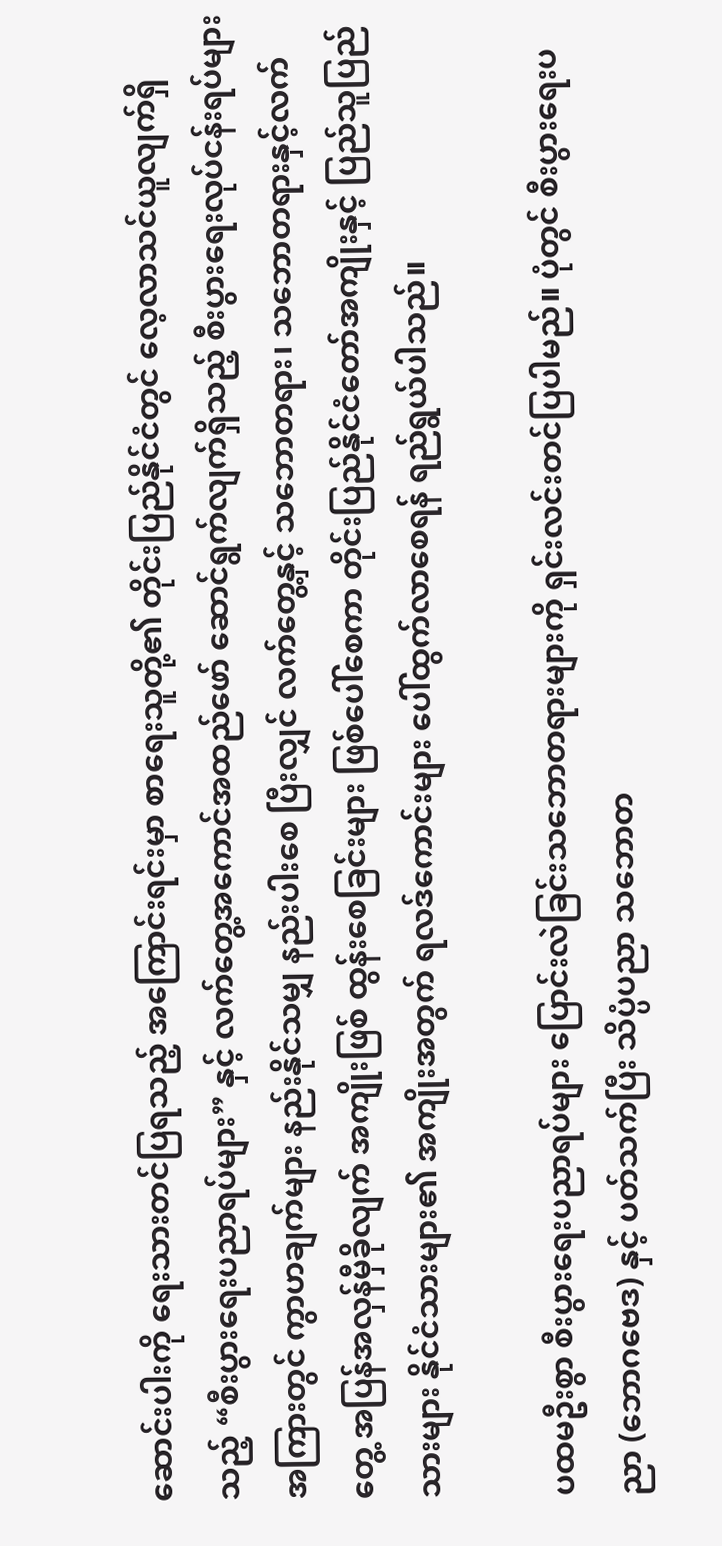ဆောင်းပါးကို ရေးသားတင်ပြရသည့် အကြောင်းရင်းမှာ စာရေးသူတို့၏ တိုင်းပြည်နိုင်ငံတွင် လေ့လာသင်ယူလျက်ရှိသည့် “စီးပွားရေးပညာရပ်များ” နှင့် လက်တွေ့အကောင်အထည်ဖော် ဆောင်ရွက်လျက်ရှိသည့် စီးပွားရေးလုပ်ငန်းရပ်များအကြားတွင် ကွာဟချက်များ နည်းနိုင်သမျှ နည်းပါးစေ ပြီးလျှင် လက်တွေ့နှင့် သဘောတရား၊ သဘောတရားနှင့်လက်တွေ့ အပြန်အလှန်မှီခိုလျက် အကျိုးဖြစ် ထွန်းစေခြင်းများ ဖြစ်ပေါ်စေကာ တိုင်းပြည်နိုင်ငံတော်အကျိုးနှင့် ပြည်သူပြည်သားများ နိုင်ငံသားများ၏ အကျိုးအတွက် ရလဒ်ကောင်းများ ပေါ်ထွက်လာစေရန် ရည်ရွယ်ပါသည်။

ပထမဦးစွာ စီးပွားရေးပညာရပ်များ ပြောင်းလဲခြင်းသဘောတရားများကို ရှင်းလင်းတင်ပြပါမည်။ ပုံတွင် စီးပွားရေးပညာ (ဘောဂဗေဒ) နှင့် ပတ်သက်ပြီး သိပ္ပံပညာ သဘောတ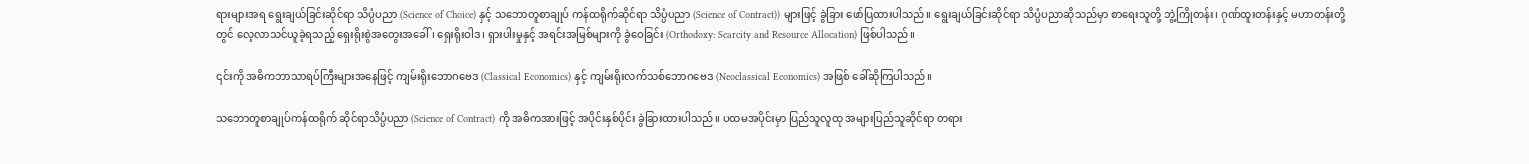ရားများအရ ရွေးချယ်ခြင်းဆိုင်ရာ သိပ္ပံပညာ (Science of Choice) နှင့် သဘောတူစာချုပ် ကန်ထရိုက်ဆိုင်ရာ သိပ္ပံပညာ (Science of Contract)) များဖြင့် ခွဲခြား ဖော်ပြထားပါသည်။ ရွေးချယ်ခြင်းဆိုင်ရာ သိပ္ပံပညာဆိုသည်မှာ စာရေးသူတို့ ဘွဲ့ကြိုတန်း၊ ဂုဏ်ထူးတန်းနှင့် မဟာတန်းတို့တွင် လေ့လာသင်ယူခဲ့ရသည့် ရှေးရိုးစွဲအတွေးအခေါ်၊ ရှေးရိုးဝါဒ၊ ရှားပါးမှုနှင့် အရင်းအမြစ်များကို ခွဲဝေခြင်း (Orthodoxy: Scarcity and Resource Allocation) ဖြစ်ပါသည်။

၎င်းကို အဓိကဘာသာရပ်ကြီးများအနေဖြင့် ကျမ်းရိုးဘောဂဗေဒ (Classical Economics) နှင့် ကျမ်းရိုးလက်သစ်ဘောဂဗေဒ (Neoclassical Economics) အဖြစ် ခေါ်ဆိုကြပါသည်။

သဘောတူစာချုပ်ကန်ထရိုက် ဆိုင်ရာသိပ္ပံပညာ (Science of Contract) ကို အဓိကအားဖြင့် အပိုင်းနှစ်ပိုင်း ခွဲခြားထားပါသည်။ ပထမအပိုင်းမှာ ပြည်သူလူထု အများပြည်သူဆိုင်ရာ တရား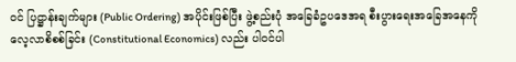ဝင် ပြဋ္ဌာန်းချက်များ (Public Ordering) အပိုင်းဖြစ်ပြီး ဖွဲ့စည်းပုံ အခြေခံဥပဒေအရ စီးပွားရေးအခြေအနေကို လေ့လာစိစစ်ခြင်း (Constitutional Economics) လည်း ပါဝင်ပါ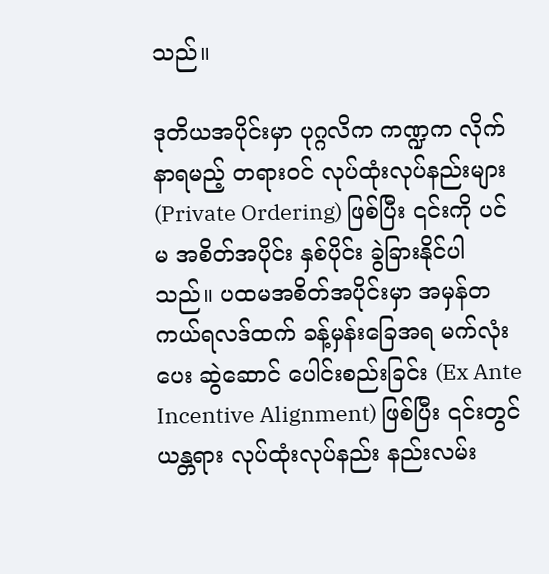သည်။

ဒုတိယအပိုင်းမှာ ပုဂ္ဂလိက ကဏ္ဍက လိုက်နာရမည့် တရားဝင် လုပ်ထုံးလုပ်နည်းများ (Private Ordering) ဖြစ်ပြီး ၎င်းကို ပင်မ အစိတ်အပိုင်း နှစ်ပိုင်း ခွဲခြားနိုင်ပါသည်။ ပထမအစိတ်အပိုင်းမှာ အမှန်တကယ်ရလဒ်ထက် ခန့်မှန်းခြေအရ မက်လုံးပေး ဆွဲဆောင် ပေါင်းစည်းခြင်း (Ex Ante Incentive Alignment) ဖြစ်ပြီး ၎င်းတွင် ယန္တရား လုပ်ထုံးလုပ်နည်း နည်းလမ်း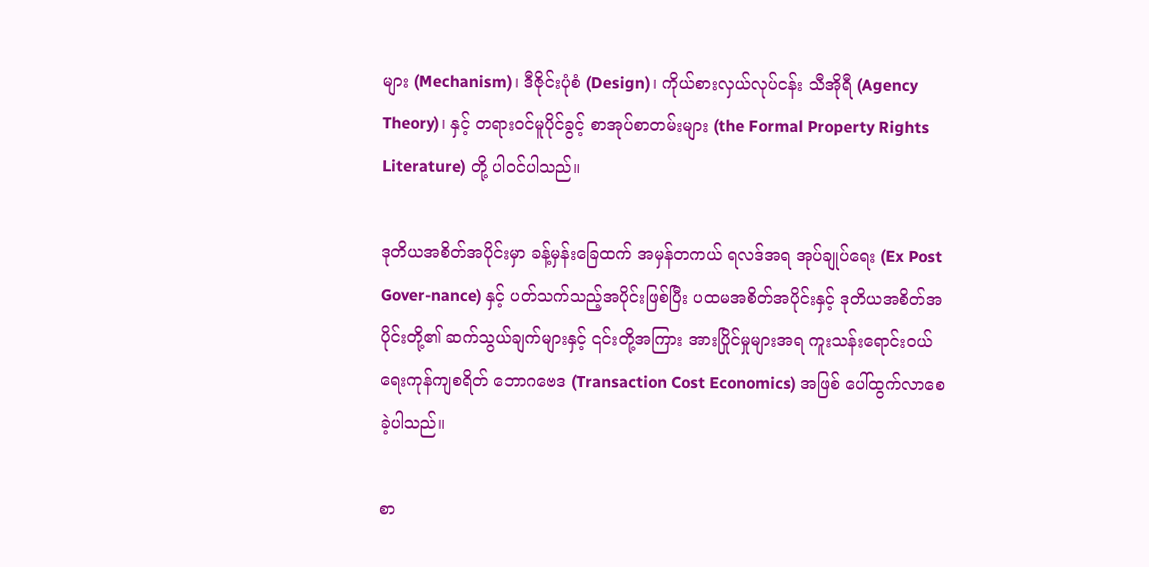များ (Mechanism)၊ ဒီဇိုင်းပုံစံ (Design)၊ ကိုယ်စားလှယ်လုပ်ငန်း သီအိုရီ (Agency Theory)၊ နှင့် တရားဝင်မူပိုင်ခွင့် စာအုပ်စာတမ်းများ (the Formal Property Rights Literature) တို့ ပါဝင်ပါသည်။

ဒုတိယအစိတ်အပိုင်းမှာ ခန့်မှန်းခြေထက် အမှန်တကယ် ရလဒ်အရ အုပ်ချုပ်ရေး (Ex Post Gover-nance) နှင့် ပတ်သက်သည့်အပိုင်းဖြစ်ပြီး ပထမအစိတ်အပိုင်းနှင့် ဒုတိယအစိတ်အပိုင်းတို့၏ ဆက်သွယ်ချက်များနှင့် ၎င်းတို့အကြား အားပြိုင်မှုများအရ ကူးသန်းရောင်းဝယ်ရေးကုန်ကျစရိတ် ဘောဂဗေဒ (Transaction Cost Economics) အဖြစ် ပေါ်ထွက်လာစေခဲ့ပါသည်။

စာ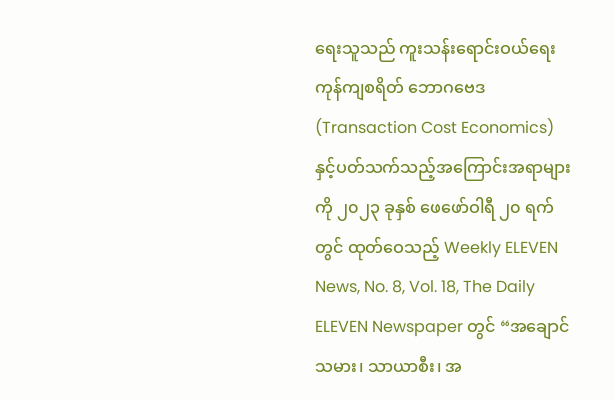ရေးသူသည် ကူးသန်းရောင်းဝယ်ရေး ကုန်ကျစရိတ် ဘောဂဗေဒ (Transaction Cost Economics) နှင့်ပတ်သက်သည့်အကြောင်းအရာများကို ၂၀၂၃ ခုနှစ် ဖေဖော်ဝါရီ ၂၀ ရက်တွင် ထုတ်ဝေသည့် Weekly ELEVEN News, No. 8, Vol. 18, The Daily ELEVEN Newspaper တွင် “အချောင်သမား၊ သာယာစီး၊ အ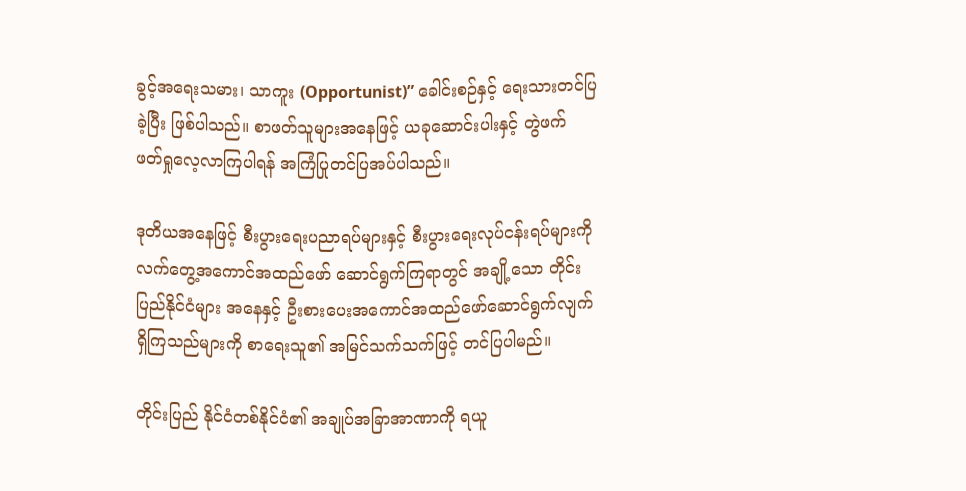ခွင့်အရေးသမား၊ သာကူး (Opportunist)” ခေါင်းစဉ်နှင့် ရေးသားတင်ပြခဲ့ပြီး ဖြစ်ပါသည်။ စာဖတ်သူများအနေဖြင့် ယခုဆောင်းပါးနှင့် တွဲဖက် ဖတ်ရှုလေ့လာကြပါရန် အကြံပြုတင်ပြအပ်ပါသည်။

ဒုတိယအနေဖြင့် စီးပွားရေးပညာရပ်များနှင့် စီးပွားရေးလုပ်ငန်းရပ်များကို လက်တွေ့အကောင်အထည်ဖော် ဆောင်ရွက်ကြရာတွင် အချို့သော တိုင်းပြည်နိုင်ငံများ အနေနှင့် ဦးစားပေးအကောင်အထည်ဖော်ဆောင်ရွက်လျက်ရှိကြသည်များကို စာရေးသူ၏ အမြင်သက်သက်ဖြင့် တင်ပြပါမည်။

တိုင်းပြည် နိုင်ငံတစ်နိုင်ငံ၏ အချုပ်အခြာအာဏာကို ရယူ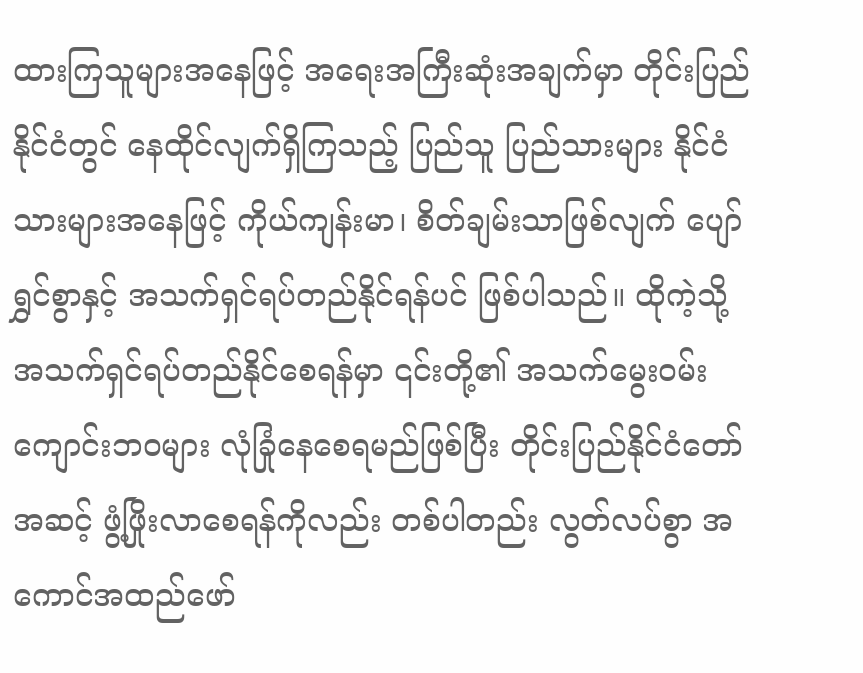ထားကြသူများအနေဖြင့် အရေးအကြီးဆုံးအချက်မှာ တိုင်းပြည်နိုင်ငံတွင် နေထိုင်လျက်ရှိကြသည့် ပြည်သူ ပြည်သားများ နိုင်ငံသားများအနေဖြင့် ကိုယ်ကျန်းမာ၊ စိတ်ချမ်းသာဖြစ်လျက် ပျော်ရွှင်စွာနှင့် အသက်ရှင်ရပ်တည်နိုင်ရန်ပင် ဖြစ်ပါသည်။ ထိုကဲ့သို့ အသက်ရှင်ရပ်တည်နိုင်စေရန်မှာ ၎င်းတို့၏ အသက်မွေးဝမ်းကျောင်းဘဝများ လုံခြုံနေစေရမည်ဖြစ်ပြီး တိုင်းပြည်နိုင်ငံတော်အဆင့် ဖွံ့ဖြိုးလာစေရန်ကိုလည်း တစ်ပါတည်း လွတ်လပ်စွာ အကောင်အထည်ဖော်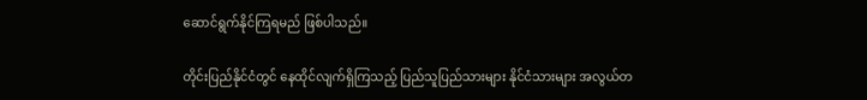ဆောင်ရွက်နိုင်ကြရမည် ဖြစ်ပါသည်။

တိုင်းပြည်နိုင်ငံတွင် နေထိုင်လျက်ရှိကြသည့် ပြည်သူပြည်သားများ နိုင်ငံသားများ အလွယ်တ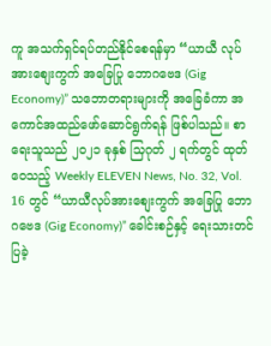ကူ အသက်ရှင်ရပ်တည်နိုင်စေရန်မှာ “ယာယီ လုပ်အားစျေးကွက် အခြေပြု ဘောဂဗေဒ (Gig Economy)” သဘောတရားများကို အခြေခံကာ အကောင်အထည်ဖော်ဆောင်ရွက်ရန် ဖြစ်ပါသည်။ စာရေးသူသည် ၂၀၂၁ ခုနှစ် သြဂုတ် ၂ ရက်တွင် ထုတ်ဝေသည့် Weekly ELEVEN News, No. 32, Vol. 16 တွင် “ယာယီလုပ်အားစျေးကွက် အခြေပြု ဘောဂဗေဒ (Gig Economy)” ခေါင်းစဉ်နှင့် ရေးသားတင်ပြခဲ့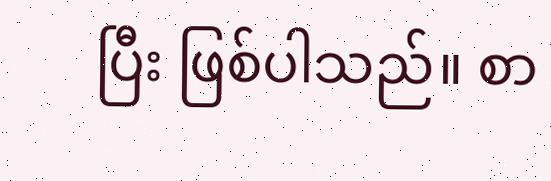ပြီး ဖြစ်ပါသည်။ စာ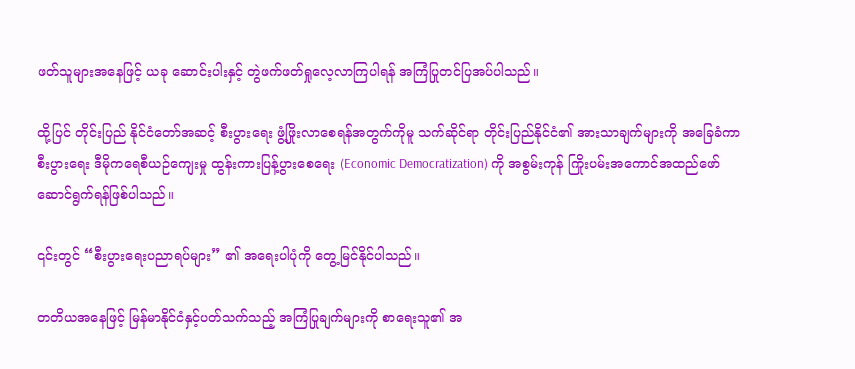ဖတ်သူများအနေဖြင့် ယခု ဆောင်းပါးနှင့် တွဲဖက်ဖတ်ရှုလေ့လာကြပါရန် အကြံပြုတင်ပြအပ်ပါသည်။

ထို့ပြင် တိုင်းပြည် နိုင်ငံတော်အဆင့် စီးပွားရေး ဖွံ့ဖြိုးလာစေရန်အတွက်ကိုမူ သက်ဆိုင်ရာ တိုင်းပြည်နိုင်ငံ၏ အားသာချက်များကို အခြေခံကာ စီးပွားရေး ဒီမိုကရေစီယဉ်ကျေးမှု ထွန်းကားပြန့်ပွားစေရေး (Economic Democratization) ကို အစွမ်းကုန် ကြိုးပမ်းအကောင်အထည်ဖော် ဆောင်ရွက်ရန်ဖြစ်ပါသည်။

၎င်းတွင် “စီးပွားရေးပညာရပ်များ” ၏ အရေးပါပုံကို တွေ့မြင်နိုင်ပါသည်။

တတိယအနေဖြင့် မြန်မာနိုင်ငံနှင့်ပတ်သက်သည့် အကြံပြုချက်များကို စာရေးသူ၏ အ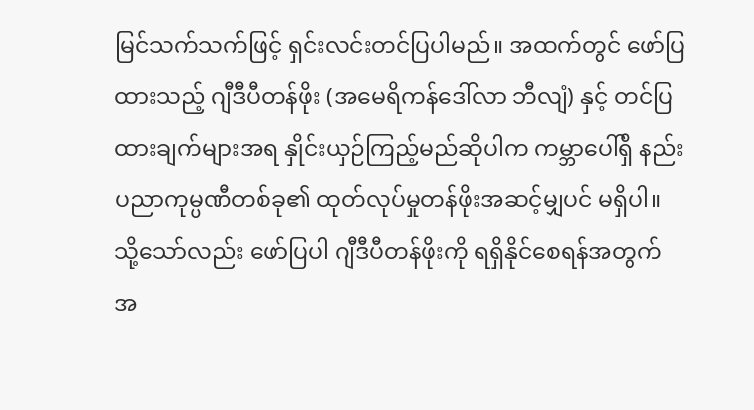မြင်သက်သက်ဖြင့် ရှင်းလင်းတင်ပြပါမည်။ အထက်တွင် ဖော်ပြထားသည့် ဂျီဒီပီတန်ဖိုး (အမေရိကန်ဒေါ်လာ ဘီလျံ) နှင့် တင်ပြထားချက်များအရ နှိုင်းယှဉ်ကြည့်မည်ဆိုပါက ကမ္ဘာပေါ်ရှိ နည်းပညာကုမ္ပဏီတစ်ခု၏ ထုတ်လုပ်မှုတန်ဖိုးအဆင့်မျှပင် မရှိပါ။ သို့သော်လည်း ဖော်ပြပါ ဂျီဒီပီတန်ဖိုးကို ရရှိနိုင်စေရန်အတွက် အ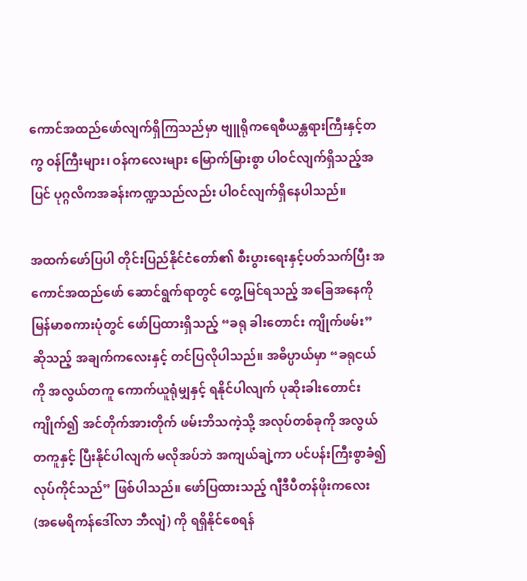ကောင်အထည်ဖော်လျက်ရှိကြသည်မှာ ဗျူရိုကရေစီယန္တရားကြီးနှင့်တကွ ဝန်ကြီးများ၊ ဝန်ကလေးများ မြောက်မြားစွာ ပါဝင်လျက်ရှိသည့်အပြင် ပုဂ္ဂလိကအခန်းကဏ္ဍသည်လည်း ပါဝင်လျက်ရှိနေပါသည်။

အထက်ဖော်ပြပါ တိုင်းပြည်နိုင်ငံတော်၏ စီးပွားရေးနှင့်ပတ်သက်ပြီး အကောင်အထည်ဖော် ဆောင်ရွက်ရာတွင် တွေ့မြင်ရသည့် အခြေအနေကို မြန်မာစကားပုံတွင် ဖော်ပြထားရှိသည့် “ခရု ခါးတောင်း ကျိုက်ဖမ်း” ဆိုသည့် အချက်ကလေးနှင့် တင်ပြလိုပါသည်။ အဓိပ္ပာယ်မှာ “ခရုငယ်ကို အလွယ်တကူ ကောက်ယူရုံမျှနှင့် ရနိုင်ပါလျက် ပုဆိုးခါးတောင်းကျိုက်၍ အင်တိုက်အားတိုက် ဖမ်းဘိသကဲ့သို့ အလုပ်တစ်ခုကို အလွယ်တကူနှင့် ပြီးနိုင်ပါလျက် မလိုအပ်ဘဲ အကျယ်ချဲ့ကာ ပင်ပန်းကြီးစွာခံ၍ လုပ်ကိုင်သည်” ဖြစ်ပါသည်။ ဖော်ပြထားသည့် ဂျီဒီပီတန်ဖိုးကလေး (အမေရိကန်ဒေါ်လာ ဘီလျံ) ကို ရရှိနိုင်စေရန်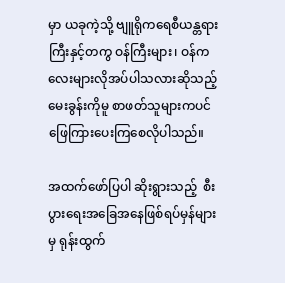မှာ ယခုကဲ့သို့ ဗျူရိုကရေစီယန္တရားကြီးနှင့်တကွ ဝန်ကြီးများ၊ ဝန်ကလေးများလိုအပ်ပါသလားဆိုသည့် မေးခွန်းကိုမူ စာဖတ်သူများကပင် ဖြေကြားပေးကြစေလိုပါသည်။

အထက်ဖော်ပြပါ ဆိုးရွားသည့်  စီးပွားရေးအခြေအနေဖြစ်ရပ်မှန်များမှ ရုန်းထွက်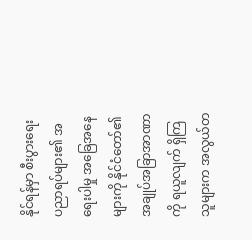နိုင်ရန်မှာ စီးပွားရေး ပညာရပ်များ၏ အရေးပါမှု အခြေအနေများကို နိုင်ငံတော်၏ အချုပ်အခြာအာဏာကို ရယူလျက် ရှိကြသူများက အလွယ်တ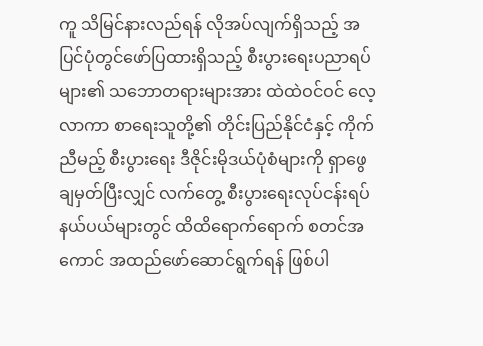ကူ သိမြင်နားလည်ရန် လိုအပ်လျက်ရှိသည့် အပြင်ပုံတွင်ဖော်ပြထားရှိသည့် စီးပွားရေးပညာရပ်များ၏ သဘောတရားများအား ထဲထဲဝင်ဝင် လေ့လာကာ စာရေးသူတို့၏ တိုင်းပြည်နိုင်ငံနှင့် ကိုက်ညီမည့် စီးပွားရေး ဒီဇိုင်းမိုဒယ်ပုံစံများကို ရှာဖွေချမှတ်ပြီးလျှင် လက်တွေ့ စီးပွားရေးလုပ်ငန်းရပ် နယ်ပယ်များတွင် ထိထိရောက်ရောက် စတင်အကောင် အထည်ဖော်ဆောင်ရွက်ရန် ဖြစ်ပါ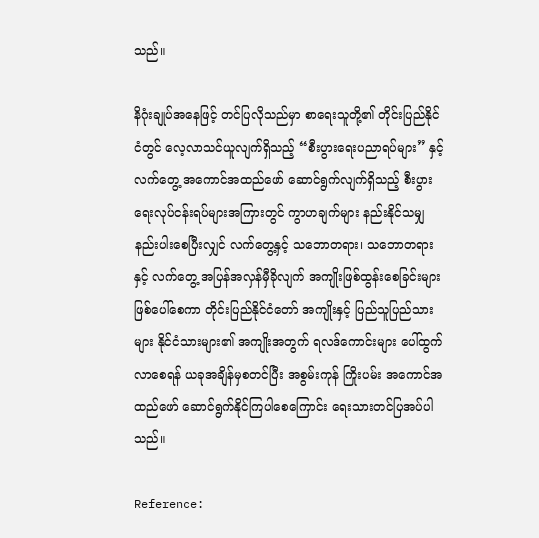သည်။

နိဂုံးချုပ်အနေဖြင့် တင်ပြလိုသည်မှာ စာရေးသူတို့၏ တိုင်းပြည်နိုင်ငံတွင် လေ့လာသင်ယူလျက်ရှိသည့် “စီးပွားရေးပညာရပ်များ” နှင့် လက်တွေ့ အကောင်အထည်ဖော် ဆောင်ရွက်လျက်ရှိသည့် စီးပွားရေးလုပ်ငန်းရပ်များအကြားတွင် ကွာဟချက်များ နည်းနိုင်သမျှ နည်းပါးစေပြီးလျှင် လက်တွေ့နှင့် သဘောတရား၊ သဘောတရားနှင့် လက်တွေ့ အပြန်အလှန်မှီခိုလျက် အကျိုးဖြစ်ထွန်းစေခြင်းများ ဖြစ်ပေါ်စေကာ တိုင်းပြည်နိုင်ငံတော် အကျိုးနှင့် ပြည်သူပြည်သားများ နိုင်ငံသားများ၏ အကျိုးအတွက် ရလဒ်ကောင်းများ ပေါ်ထွက်လာစေရန် ယခုအချိန်မှစတင်ပြီး အစွမ်းကုန် ကြိုးပမ်း အကောင်အထည်ဖော် ဆောင်ရွက်နိုင်ကြပါစေကြောင်း ရေးသားတင်ပြအပ်ပါသည်။

Reference: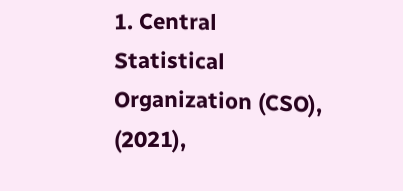1. Central Statistical Organization (CSO), (2021),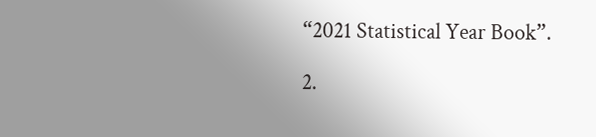“2021 Statistical Year Book”.

2.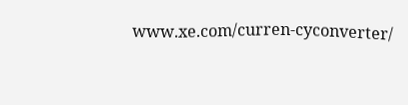www.xe.com/curren-cyconverter/